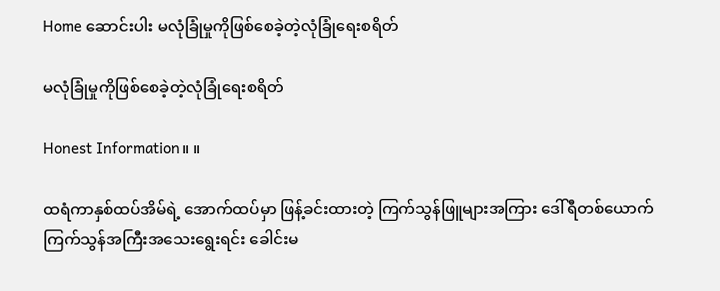Home ဆောင်းပါး မလုံခြုံမှုကို‌ဖြစ်စေခဲ့တဲ့လုံခြုံရေးစရိတ်

မလုံခြုံမှုကို‌ဖြစ်စေခဲ့တဲ့လုံခြုံရေးစရိတ်

Honest Information။ ။

ထရံကာနှစ်ထပ်အိမ်ရဲ့ အောက်ထပ်မှာ ဖြန့်ခင်းထားတဲ့ ကြက်သွန်ဖြူများအကြား ဒေါ်ရီတစ်ယောက် ကြက်သွန်အကြီးအသေးရွေးရင်း ခေါင်းမ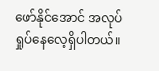ဖော်နိုင်အောင် အလုပ်ရှုပ်နေလေ့ရှိပါတယ်။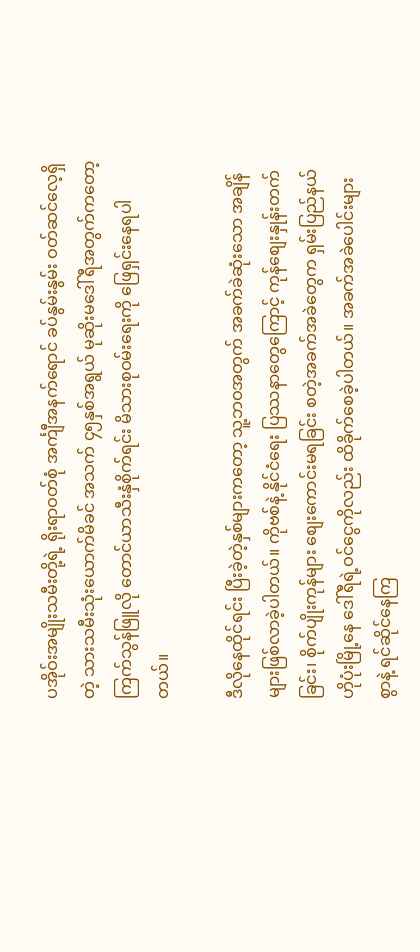ပအိုဝ်းအမျိုးသမီးတို့ရဲ့ ရိုးရာဝတ်စုံ အင်္ကျီအနက်ရောင် ခပ်နွမ်းနွမ်း ဝတ်ဆင်လေ့ရှိတဲ့ သားသမီးသုံးယောက်မိခင် အသက် ၄၅နှစ်အရွယ် မုဆိုးမဒေါ်ရီအတွက်ကတော့ ကြက်သွန်ဖြူလို တောင်ယာသီးနှံစိုက်ရင်း မိသားစုဝမ်းရေးကို ဖြေရှင်းနေရပါတယ်။

ဒီလိုနေထိုင်ရင်း ပြီးခဲ့တဲ့နှစ်များကတော့ သူ့ဘဝအတွက် အခက်ခဲဆုံးသော အချိန်များဖြစ်လာခဲ့ပါတယ်။ ကိုဗစ်နဲ့ နိုင်ငံရေး ပြဿနာတွေကြောင့် ကုန်စျေးနှုန်းတက်ခြင်း၊ စိုက်ပျိုးကုန်များ စျေးကောင်းမရခြင်း စတဲ့အခက်အခဲတွေက ရှမ်းပြည်နယ် ဟိုပုံးမြို့နေ ဒေါ်ရီရဲ့ဝင်ငွေကိုလည်း ထိခိုက်စေခဲ့ပါတယ်။ အခက်အခဲပေါင်းများစွာနဲ့ ရင်ဆိုင်နေကြ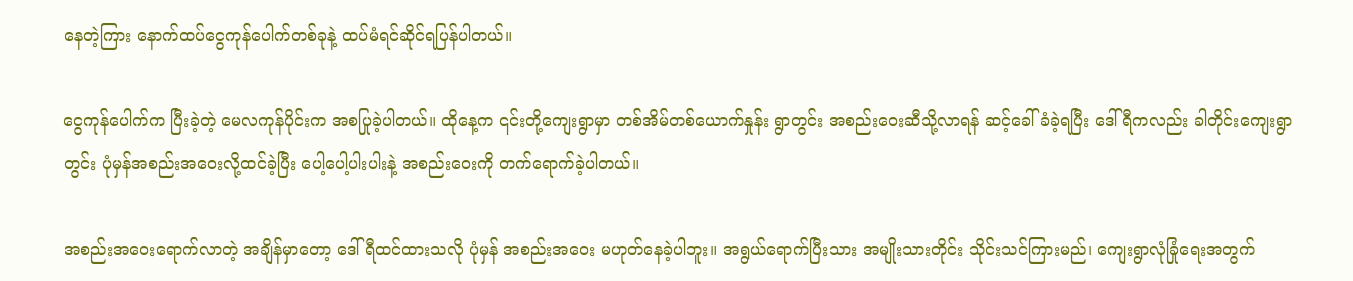နေတဲ့ကြား နောက်ထပ်ငွေကုန်ပေါက်တစ်ခုနဲ့ ထပ်မံရင်ဆိုင်ရပြန်ပါတယ်။

ငွေကုန်ပေါက်က ပြီးခဲ့တဲ့ မေလကုန်ပိုင်းက အစပြုခဲ့ပါတယ်။ ထိုနေ့က ၎င်းတို့ကျေးရွာမှာ တစ်အိမ်တစ်ယောက်နှုန်း ရွာတွင်း အစည်းဝေးဆီသို့လာရန် ဆင့်ခေါ်ခံခဲ့ရပြီး ဒေါ်ရီကလည်း ခါတိုင်းကျေးရွာတွင်း ပုံမှန်အစည်းအဝေးလို့ထင်ခဲ့ပြီး ပေါ့ပေါ့ပါးပါးနဲ့ အစည်းဝေးကို တက်ရောက်ခဲ့ပါတယ်။

အစည်းအဝေးရောက်လာတဲ့ အချိန်မှာတော့ ဒေါ်ရီထင်ထားသလို ပုံမှန် အစည်းအဝေး မဟုတ်နေခဲ့ပါဘူး။ အရွယ်ရောက်ပြီးသား အမျိုးသားတိုင်း သိုင်းသင်ကြားမည်၊ ကျေးရွာလုံခြုံရေးအတွက်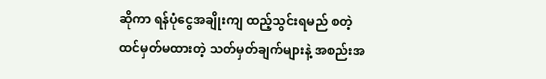ဆိုကာ ရန်ပုံငွေအချိုးကျ ထည့်သွင်းရမည် စတဲ့ထင်မှတ်မထားတဲ့ သတ်မှတ်ချက်များနဲ့ အစည်းအ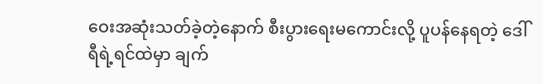ဝေးအဆုံးသတ်ခဲ့တဲ့နောက် စီးပွားရေးမကောင်းလို့ ပူပန်နေရတဲ့ ဒေါ်ရီရဲ့ရင်ထဲမှာ ချက်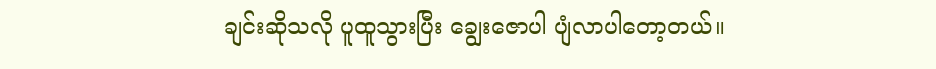ချင်းဆိုသလို ပူထူသွားပြီး ချွေးဇောပါ ပျံလာပါတော့တယ်။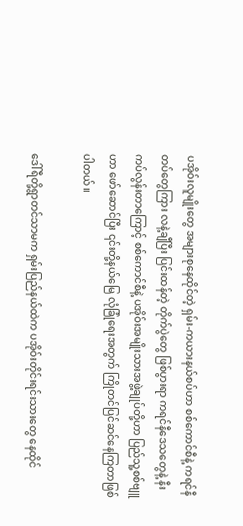ပအိုဝ်းလူမျိုးတွေ အများစုနေထိုင်တဲ့ ရှမ်း-ကယားနယ်စပ်ဟာ စစ်ကောင်စီနဲ့ ကရင်နီတပ်တွေကြား လနဲ့ချီပြီး ပြင်းထန်တဲ့ တိုက်ပွဲတွေ ဖြစ်ပွားရာ ကရင်နီဒေသတွေနဲ့ နီးကပ်လွန်းတာကြောင့် စစ်ကောင်စီနဲ့ ပအိုဝ်းအမျိုးသားအဖွဲ့ချုပ်တို့ဟာ ပြည်သူ့စစ်ဗျူဟာ ဖော်ဆောင်ပြီး ၎င်းတို့နယ်မြေ လုံခြုံရေးအတွက် ကြိုတင်ပြင်ဆင်နေကြတာဖြစ်ပါတယ်။

ဒေါ်ရီတို့ရွာတင်သာမက ရှမ်းပြည်နယ်ထဲက ပအိုဝ်းတိုင်းရင်းသားတွေ နေထိုင်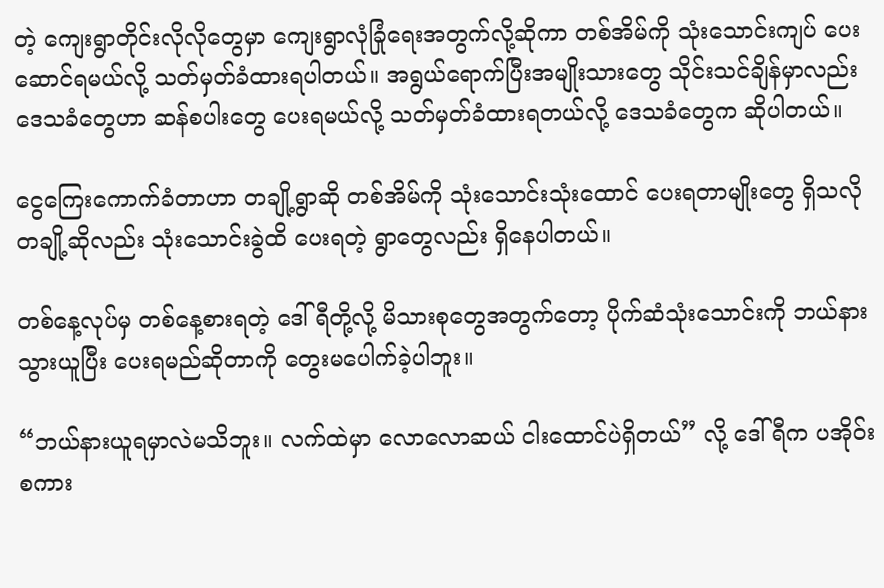တဲ့ ကျေးရွာတိုင်းလိုလိုတွေမှာ ကျေးရွာလုံခြုံရေးအတွက်လို့ဆိုကာ တစ်အိမ်ကို သုံးသောင်းကျပ် ပေးဆောင်ရမယ်လို့ သတ်မှတ်ခံထားရပါတယ်။ အရွယ်ရောက်ပြီးအမျိုးသားတွေ သိုင်းသင်ချိန်မှာလည်း ဒေသခံတွေဟာ ဆန်စပါးတွေ ပေးရမယ်လို့ သတ်မှတ်ခံထားရတယ်လို့ ဒေသခံတွေက ဆိုပါတယ်။

ငွေကြေးကောက်ခံတာဟာ တချို့ရွာဆို တစ်အိမ်ကို သုံးသောင်းသုံးထောင် ပေးရတာမျိုးတွေ ရှိသလို တချို့ဆိုလည်း သုံးသောင်းခွဲထိ ပေးရတဲ့ ရွာတွေလည်း ရှိနေပါတယ်။

တစ်နေ့လုပ်မှ တစ်နေ့စားရတဲ့ ဒေါ်ရီတို့လို့ မိသားစုတွေအတွက်တော့ ပိုက်ဆံသုံးသောင်းကို ဘယ်နားသွားယူပြီး ပေးရမည်ဆိုတာကို တွေးမပေါက်ခဲ့ပါဘူး။

“ဘယ်နားယူရမှာလဲမသိဘူး။ လက်ထဲမှာ လောလောဆယ် ငါးထောင်ပဲရှိတယ်” လို့ ဒေါ်ရီက ပအိုဝ်းစကား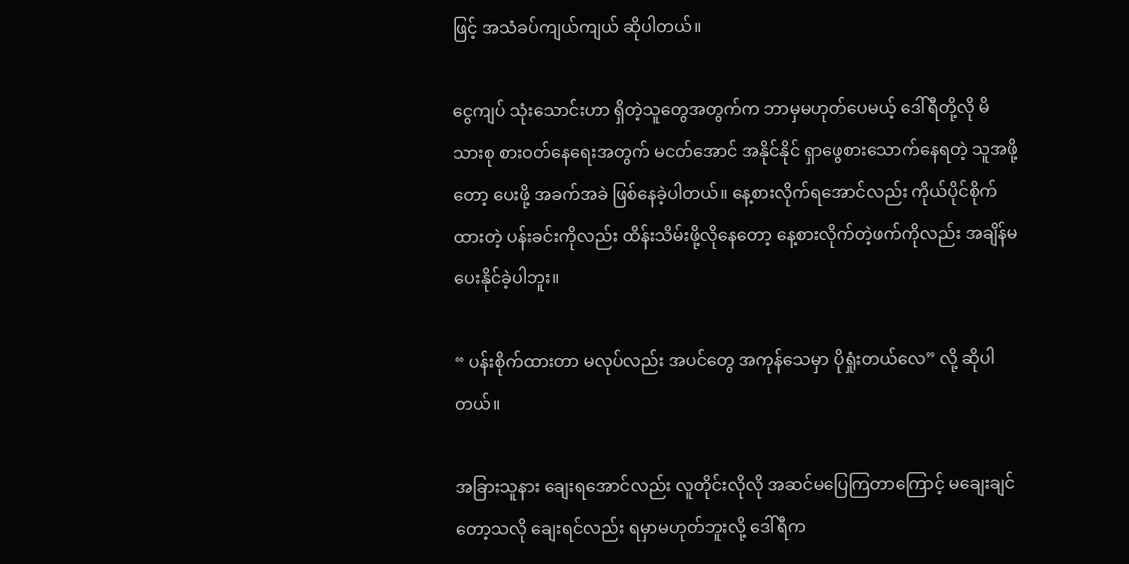ဖြင့် အသံခပ်ကျယ်ကျယ် ဆိုပါတယ်။

ငွေကျပ် သုံးသောင်းဟာ ရှိတဲ့သူတွေအတွက်က ဘာမှမဟုတ်ပေမယ့် ဒေါ်ရီတို့လို မိသားစု စားဝတ်နေရေးအတွက် မငတ်အောင် အနိုင်နိုင် ရှာဖွေစားသောက်နေရတဲ့ သူအဖို့တော့ ပေးဖို့ အခက်အခဲ ဖြစ်နေခဲ့ပါတယ်။ နေ့စားလိုက်ရအောင်လည်း ကိုယ်ပိုင်စိုက်ထားတဲ့ ပန်းခင်းကိုလည်း ထိန်းသိမ်းဖို့လိုနေတော့ နေ့စားလိုက်တဲ့ဖက်ကိုလည်း အချိန်မပေးနိုင်ခဲ့ပါဘူး။

“ ပန်းစိုက်ထားတာ မလုပ်လည်း အပင်တွေ အကုန်သေမှာ ပိုရှုံးတယ်လေ” လို့ ဆိုပါတယ်။

အခြားသူနား ချေးရအောင်လည်း လူတိုင်းလိုလို အဆင်မပြေကြတာကြောင့် မချေးချင်တော့သလို ချေးရင်လည်း ရမှာမဟုတ်ဘူးလို့ ဒေါ်ရီက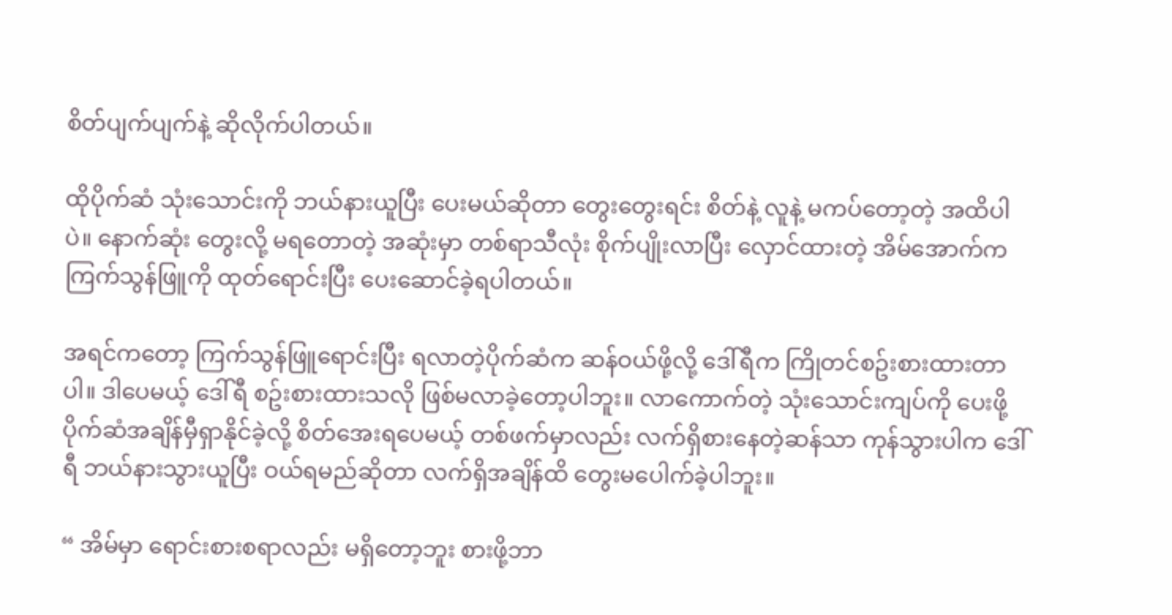စိတ်ပျက်ပျက်နဲ့ ဆိုလိုက်ပါတယ်။

ထိုပိုက်ဆံ သုံးသောင်းကို ဘယ်နားယူပြီး ပေးမယ်ဆိုတာ တွေးတွေးရင်း စိတ်နဲ့ လူနဲ့ မကပ်တော့တဲ့ အထိပါပဲ။ နောက်ဆုံး တွေးလို့ မရတောတဲ့ အဆုံးမှာ တစ်ရာသီလုံး စိုက်ပျိုးလာပြီး လှောင်ထားတဲ့ အိမ်အောက်က ကြက်သွန်ဖြူကို ထုတ်ရောင်းပြီး ပေးဆောင်ခဲ့ရပါတယ်။

အရင်ကတော့ ကြက်သွန်ဖြူရောင်းပြီး ရလာတဲ့ပိုက်ဆံက ဆန်ဝယ်ဖို့လို့ ဒေါ်ရီက ကြိုတင်စဥ်းစားထားတာပါ။ ဒါပေမယ့် ဒေါ်ရီ စဥ်းစားထားသလို ဖြစ်မလာခဲ့တော့ပါဘူး။ လာကောက်တဲ့ သုံးသောင်းကျပ်ကို ပေးဖို့ ပိုက်ဆံအချိန်မှီရှာနိုင်ခဲ့လို့ စိတ်အေးရပေမယ့် တစ်ဖက်မှာလည်း လက်ရှိစားနေတဲ့ဆန်သာ ကုန်သွားပါက ဒေါ်ရီ ဘယ်နားသွားယူပြီး ဝယ်ရမည်ဆိုတာ လက်ရှိအချိန်ထိ တွေးမပေါက်ခဲ့ပါဘူး။

“ အိမ်မှာ ရောင်းစားစရာလည်း မရှိတော့ဘူး စားဖို့ဘာ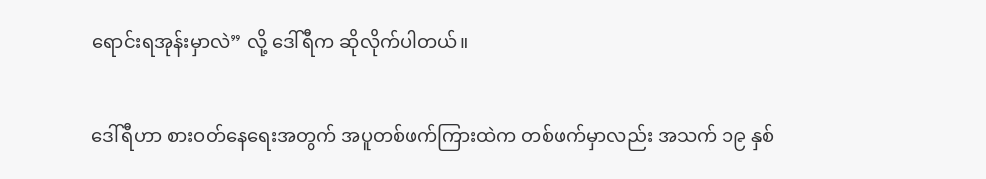ရောင်းရအုန်းမှာလဲ” လို့ ဒေါ်ရီက ဆိုလိုက်ပါတယ်။

ဒေါ်ရီဟာ စားဝတ်နေရေးအတွက် အပူတစ်ဖက်ကြားထဲက တစ်ဖက်မှာလည်း အသက် ၁၉ နှစ်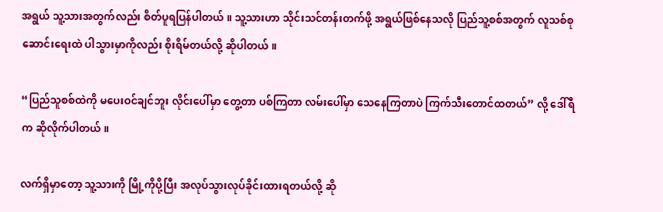အရွယ် သူ့သားအတွက်လည်း စိတ်ပူရပြန်ပါတယ်။ သူ့သားဟာ သိုင်းသင်တန်းတက်ဖို့ အရွယ်ဖြစ်နေသလို ပြည်သူ့စစ်အတွက် လူသစ်စုဆောင်းရေးထဲ ပါသွားမှာကိုလည်း စိုးရိမ်တယ်လို့ ဆိုပါတယ်။

“ပြည်သူစစ်ထဲကို မပေးဝင်ချင်ဘူး လိုင်းပေါ်မှာ တွေ့တာ ပစ်ကြတာ လမ်းပေါ်မှာ သေနေကြတာပဲ ကြက်သီးတောင်ထတယ်” လို့ ဒေါ်ရီက ဆိုလိုက်ပါတယ်။

လက်ရှိမှာတော့ သူ့သားကို မြို့ကိုပို့ပြီး အလုပ်သွားလုပ်ခိုင်းထားရတယ်လို့ ဆို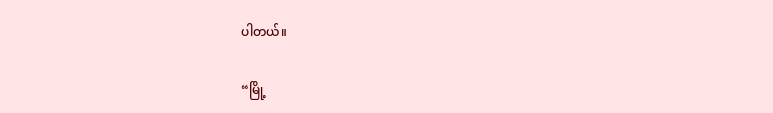ပါတယ်။

“မြို့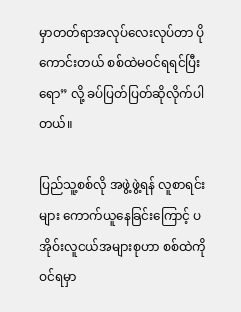မှာတတ်ရာအလုပ်လေးလုပ်တာ ပိုကောင်းတယ် စစ်ထဲမဝင်ရရင်ပြီးရော” လို့ ခပ်ပြတ်ပြတ်ဆိုလိုက်ပါတယ်။

ပြည်သူ့စစ်လို အဖွဲ့ဖွဲ့ရန် လူစာရင်းများ ကောက်ယူနေခြင်းကြောင့် ပအိုဝ်းလူငယ်အများစုဟာ စစ်ထဲကို ဝင်ရမှာ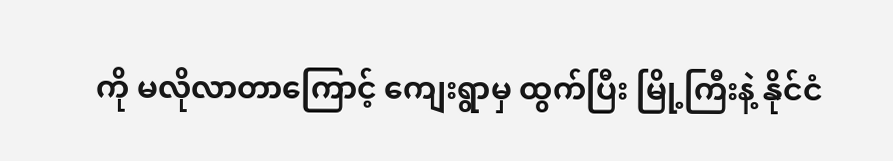ကို မလိုလာတာကြောင့် ကျေးရွာမှ ထွက်ပြီး မြို့ကြီးနဲ့ နိုင်ငံ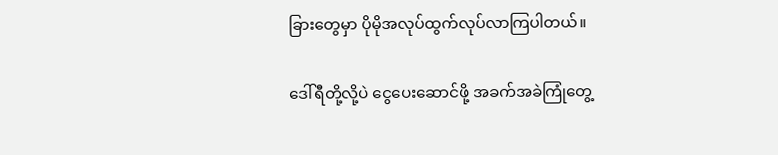ခြားတွေမှာ ပိုမိုအလုပ်ထွက်လုပ်လာကြပါတယ်။

ဒေါ်ရီတို့လို့ပဲ ငွေပေးဆောင်ဖို့ အခက်အခဲကြုံတွေ့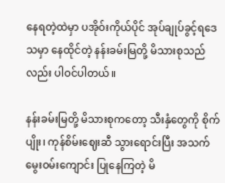နေရတဲ့ထဲမှာ ပအိုဝ်းကိုယ်ပိုင် အုပ်ချုပ်ခွင့်ရဒေသမှာ နေထိုင်တဲ့ နန်းခမ်းမြတို့ မိသားစုသည်လည်း ပါဝင်ပါတယ်။

နန်းခမ်းမြတို့ မိသားစုကတော့ သီးနှံတွေကို စိုက်ပျိုး၊ ကုန်စိမ်းဈေးဆီ သွားရောင်းပြီး အသက်မွေးဝမ်းကျောင်း ပြုနေကြတဲ့ မိ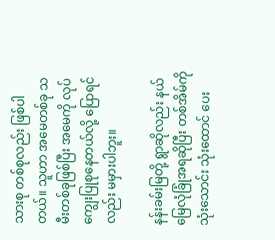သားစု တစ်စုလည်း ဖြစ်ပါတယ်။ သူဟာ အမေတစ်ခု သမီးတစ်ခုဖြစ်ပြီး အမေကို လုပ်ကျွေးပြုစုနေတယ်လို့ ပြောရင်လည်း မမှားပါဘူး။

နန်းခမ်းမြတို့ ရွာဆိုလည်း နယ်မြေလုံခြုံအရဆိုပြီး တစ်အိမ်ကို သုံးသောင်း သုံးထောင် ပေး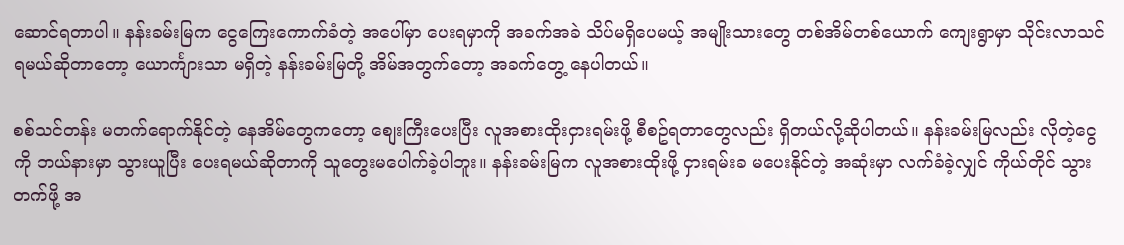ဆောင်ရတာပါ။ နန်းခမ်းမြက ငွေကြေးကောက်ခံတဲ့ အပေါ်မှာ ပေးရမှာကို အခက်အခဲ သိပ်မရှိပေမယ့် အမျိုးသားတွေ တစ်အိမ်တစ်ယောက် ကျေးရွာမှာ သိုင်းလာသင်ရမယ်ဆိုတာတော့ ယောင်္ကျားသာ မရှိတဲ့ နန်းခမ်းမြတို့ အိမ်အတွက်တော့ အခက်တွေ့ နေပါတယ်။

စစ်သင်တန်း မတက်ရောက်နိုင်တဲ့ နေအိမ်တွေကတော့ စျေးကြီးပေးပြီး လူအစားထိုးငှားရမ်းဖို့ စီစဥ်ရတာတွေလည်း ရှိတယ်လို့ဆိုပါတယ်။ နန်းခမ်းမြလည်း လိုတဲ့ငွေကို ဘယ်နားမှာ သွားယူပြီး ပေးရမယ်ဆိုတာကို သူတွေးမပေါက်ခဲ့ပါဘူး။ နန်းခမ်းမြက လူအစားထိုးဖို့ ငှားရမ်းခ မပေးနိုင်တဲ့ အဆုံးမှာ လက်ခံခဲ့လျှင် ကိုယ်တိုင် သွားတက်ဖို့ အ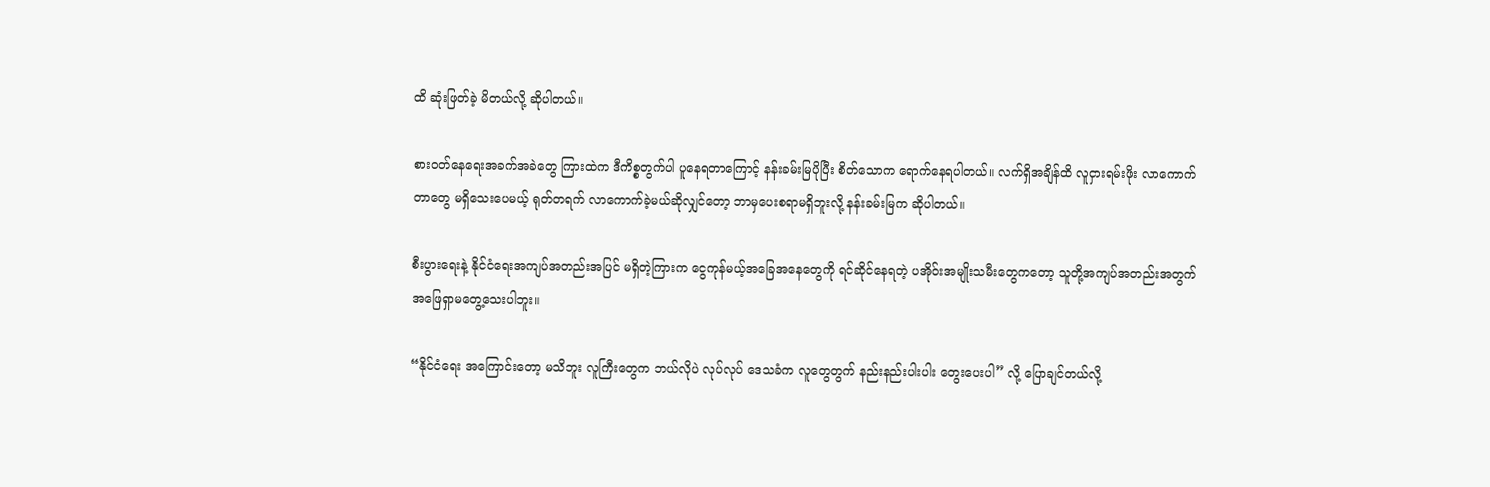ထိ ဆုံးဖြတ်ခဲ့ မိတယ်လို့ ဆိုပါတယ်။

စားဝတ်နေရေးအခက်အခဲတွေ ကြားထဲက ဒီကိစ္စတွက်ပါ ပူနေရတာကြောင့် နန်းခမ်းမြပိုပြီး စိတ်သောက ရောက်နေရပါတယ်။ လက်ရှိအချိန်ထိ လူငှားရမ်းဖိုး လာကောက်တာတွေ မရှိသေးပေမယ့် ရုတ်တရက် လာကောက်ခဲ့မယ်ဆိုလျှင်တော့ ဘာမှပေးစရာမရှိဘူးလို့ နန်းခမ်းမြက ဆိုပါတယ်။

စီးပွားရေးနဲ့ နိုင်ငံရေးအကျပ်အတည်းအပြင် မရှိတဲ့ကြားက ငွေကုန်မယ့်အခြေအနေတွေကို ရင်ဆိုင်နေရတဲ့ ပအိုဝ်းအမျိုးသမီးတွေကတော့ သူတို့အကျပ်အတည်းအတွက် အဖြေရှာမတွေ့သေးပါဘူး။

“နိုင်ငံ‌ရေး အကြောင်းတော့ မသိဘူး လူကြီးတွေက ဘယ်လိုပဲ လုပ်လုပ် ဒေသခံက လူတွေတွက် နည်းနည်းပါးပါး တွေးပေးပါ” လို့ ပြောချင်တယ်လို့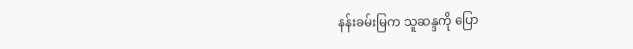နန်းခမ်းမြက သူဆန္ဒကို ပြော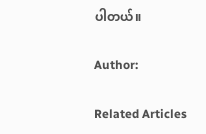ပါတယ်။

Author:

Related Articles